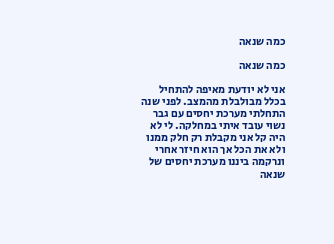כמה שנאה

כמה שנאה

אני לא יודעת מאיפה להתחיל בכלל מבולבלת מהמצב. לפני שנה התחלתי מערכת יחסים עם גבר נשוי עובד איתי במחלקה. לי לא היה קל אני מקבלת רק חלק ממנו ולא את הכל אך הוא חיזר אחרי ונרקמה ביננו מערכת יחסים של שנאה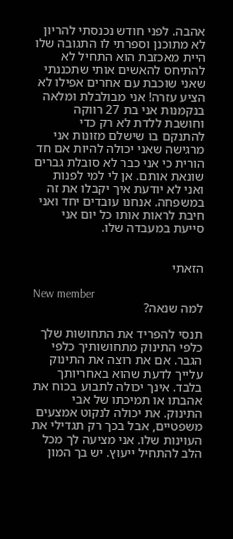אהבה. לפני חודש נכנסתי להריון לא מתוכנן וספרתי לו התגובה שלו היית מאכזבת הוא התחיל לא להתיחס להאשים אותי שתכננתי שאני שוכבת עם אחרים אפילו לא הציע עזרה! אני מבולבלת ומלאה בנקמנות אני בת 27 רווקה וחושבת ללדת לא רק כדי להתנקם בו שישלם מזונות אני מרגישה שאני יכולה להיות אם חד הורית כי אני כבר לא סובלת גברים שונאת אותם. אן לי למי לפנות ואני לא יודעת איך יקבלו את זה במשפחה. אנחנו עובדים יחד ואני חיבת לראות אותו כל יום אני סייעת במעבדה שלו.


הזאתי

New member
למה שנאה?

תנסי להפריד את התחושות שלך כלפי התינוק מתחושותיך כלפי הגבר. אם את רוצה את התינוק עלייך לדעת שהוא באחריותך בלבד. אינך יכולה לתבוע בכוח את אהבתו או תמיכתו של אבי התינוק. את יכולה לנקוט אמצעים משפטיים, אבל בכך רק תגדילי את העוינות שלו. אני מציעה לך מכל הלב להתחיל ייעוץ. יש בך המון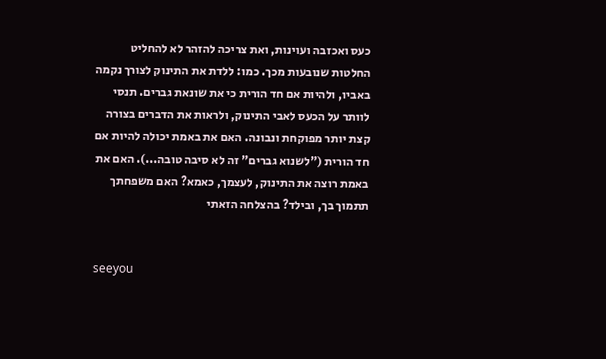כעס ואכזבה ועוינות, ואת צריכה להזהר לא להחליט החלטות שנובעות מכך. כמו: ללדת את התינוק לצורך נקמה באביו, ולהיות אם חד הורית כי את שונאת גברים. תנסי לוותר על הכעס לאבי התינוק, ולראות את הדברים בצורה קצת יותר מפוקחת ונבונה. האם את באמת יכולה להיות אם חד הורית ("לשנוא גברים" זה לא סיבה טובה...). האם את באמת רוצה את התינוק, לעצמך, כאמא? האם משפחתך תתמוך בך, ובילד? בהצלחה הזאתי


seeyou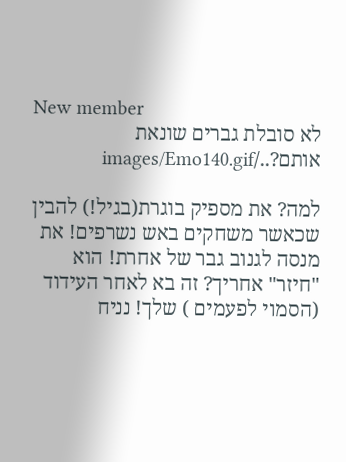New member
לא סובלת גברים שונאת אותם?../images/Emo140.gif

למה? את מספיק בוגרת(בגיל!) להבין שכאשר משחקים באש נשרפים! את מנסה לגנוב גבר של אחרת! הוא "חיזר" אחריך? זה בא לאחר העידוד (הסמוי לפעמים ) שלך! נניח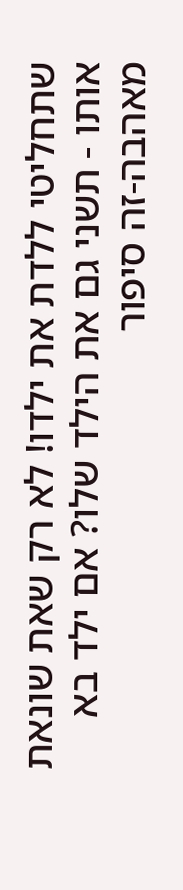שתחליטי ללדת את ילדו! לא רק שאת שונאת אותו - תשני גם את הילד שלו? אם ילד בא מאהבה-זה סיפור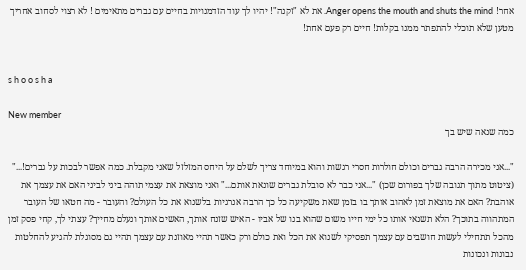אחר! Anger opens the mouth and shuts the mind. את לא "זקנה"! יהיו לך עוד הזדמנויות בחיים עם גברים מתאימים ! לא רצוי לסחוב אחריך מטען שלא תוכלי להתפתר ממנו בקלות! חיים רק פעם אחת!


s h o o s h a

New member
כמה שנאה שיש בך

"...אני מכירה הרבה גברים וכולם חולרות חסרי רגשות והוא במיוחד צריך לשלם על היחס המזלזל שאני מקבלת. כמה אפשר לבכות על גברים!..." (ציטוט מתוך תגובה שלך בפורום שכן) "...אני כבר לא סובלת גברים שונאת אותם..." ואני מוצאת את עצמי תוהה ביני לביני האם את עצמך את אוהבת? האם את מוצאת זמן לאהוב אותך בו בזמן שאת משקיעה כל כך הרבה אנרגיות בלשנוא את כל העולם? והעובר - מה חטאו של העובר המתהווה בתוכך? הלא תשנאי אותו כל ימי חייו משום שהוא בנו של אביו - האיש שזנח אותך, האשים אותך ונעלם מחייך? עצתי לך, קחי פסק זמן מהכל תתחילי לעשות חושבים עם עצמך תפסיקי לשנוא את הכל ואת כולם ורק כאשר תהיי מאוזנת עם עצמך תהיי גם מסוגלת להגיע להחלטות נבונות ונכונות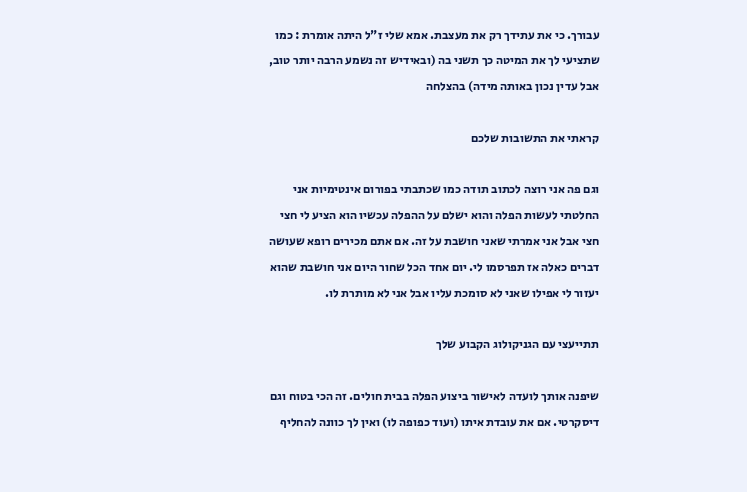עבורך. כי את עתידך רק את מעצבת. אמא שלי ז"ל היתה אומרת : כמו שתציעי לך את המיטה כך תשני בה (ובאידיש זה נשמע הרבה יותר טוב, אבל עדין נכון באותה מידה) בהצלחה

קראתי את התשובות שלכם

וגם פה אני רוצה לכתוב תודה כמו שכתבתי בפורום אינטימיות אני החלטתי לעשות הפלה והוא ישלם על ההפלה עכשיו הוא הציע לי חצי חצי אבל אני אמרתי שאני חושבת על זה. אם אתם מכירים רופא שעושה דברים כאלה אז תפרסמו לי. יום אחד הכל שחור היום אני חושבת שהוא יעזור לי אפילו שאני לא סומכת עליו אבל אני לא מותרת לו.

תתייעצי עם הגניקולוג הקבוע שלך

שיפנה אותך לועדה לאישור ביצוע הפלה בבית חולים. זה הכי בטוח וגם דיסקרטי. אם את עובדת איתו (ועוד כפופה לו) ואין לך כוונה להחליף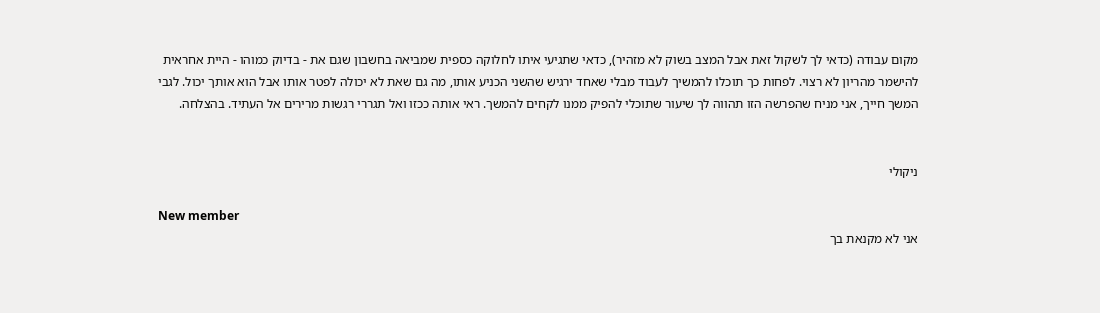מקום עבודה (כדאי לך לשקול זאת אבל המצב בשוק לא מזהיר), כדאי שתגיעי איתו לחלוקה כספית שמביאה בחשבון שגם את - בדיוק כמוהו - היית אחראית להישמר מהריון לא רצוי. לפחות כך תוכלו להמשיך לעבוד מבלי שאחד ירגיש שהשני הכניע אותו, מה גם שאת לא יכולה לפטר אותו אבל הוא אותך יכול. לגבי המשך חייך, אני מניח שהפרשה הזו תהווה לך שיעור שתוכלי להפיק ממנו לקחים להמשך. ראי אותה ככזו ואל תגררי רגשות מרירים אל העתיד. בהצלחה.


ניקולי

New member
אני לא מקנאת בך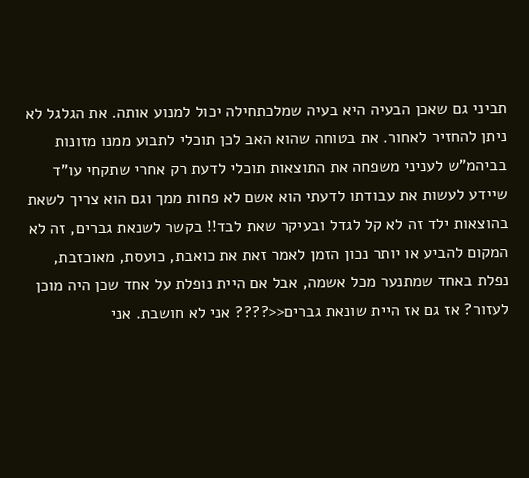תביני גם שאכן הבעיה היא בעיה שמלכתחילה יכול למנוע אותה. את הגלגל לא ניתן להחזיר לאחור. את בטוחה שהוא האב לכן תוכלי לתבוע ממנו מזונות בביהמ"ש לעניני משפחה את התוצאות תוכלי לדעת רק אחרי שתקחי עו"ד שיידע לעשות את עבודתו לדעתי הוא אשם לא פחות ממך וגם הוא צריך לשאת בהוצאות ילד זה לא קל לגדל ובעיקר שאת לבד!! בקשר לשנאת גברים, זה לא המקום להביע או יותר נכון הזמן לאמר זאת את כואבת, כועסת, מאוכזבת, נפלת באחד שמתנער מכל אשמה, אבל אם היית נופלת על אחד שכן היה מוכן לעזור? אז גם אז היית שונאת גברים<<???? אני לא חושבת. אני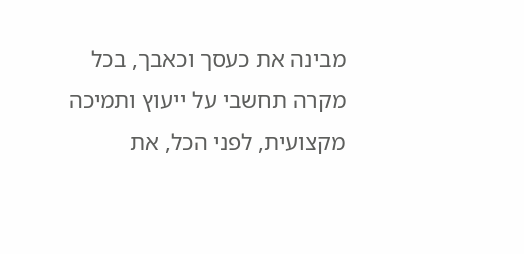מבינה את כעסך וכאבך, בכל מקרה תחשבי על ייעוץ ותמיכה מקצועית, לפני הכל, את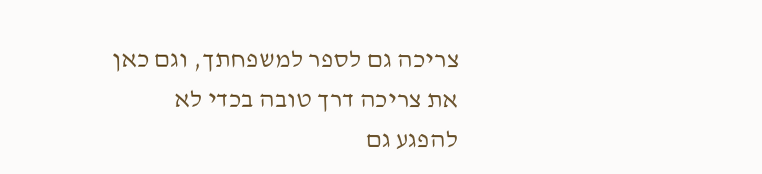צריכה גם לספר למשפחתך, וגם כאן את צריכה דרך טובה בכדי לא להפגע גם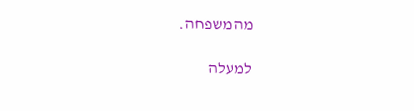מהמשפחה.

למעלה